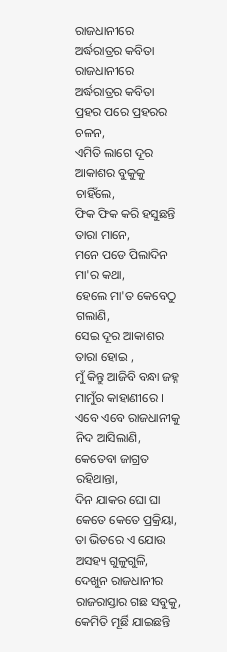ରାଜଧାନୀରେ ଅର୍ଦ୍ଧରାତ୍ରର କବିତା
ରାଜଧାନୀରେ ଅର୍ଦ୍ଧରାତ୍ରର କବିତା
ପ୍ରହର ପରେ ପ୍ରହରର ଚଳନ,
ଏମିତି ଲାଗେ ଦୂର ଆକାଶର ବୁକୁକୁ ଚାହିଁଲେ,
ଫିକ ଫିକ କରି ହସୁଛନ୍ତି ତାରା ମାନେ,
ମନେ ପଡେ ପିଲାଦିନ ମା'ର କଥା,
ହେଲେ ମା'ତ କେବେଠୁ ଗଲାଣି,
ସେଇ ଦୂର ଆକାଶର ତାରା ହୋଇ ,
ମୁଁ କିନ୍ତୁ ଆଜିବି ବନ୍ଧା ଜହ୍ନ ମାମୁଁର କାହାଣୀରେ ।
ଏବେ ଏବେ ରାଜଧାନୀକୁ ନିଦ ଆସିଲାଣି,
କେତେବା ଜାଗ୍ରତ ରହିଥାନ୍ତା,
ଦିନ ଯାକର ଘୋ ଘା କେତେ କେତେ ପ୍ରକ୍ରିୟା,
ତା ଭିତରେ ଏ ଯୋଉ ଅସହ୍ୟ ଗୁଳୁଗୁଳି,
ଦେଖୁନ ରାଜଧାନୀର ରାଜରାସ୍ତାର ଗଛ ସବୁକୁ,
କେମିତି ମୂର୍ଛି ଯାଇଛନ୍ତି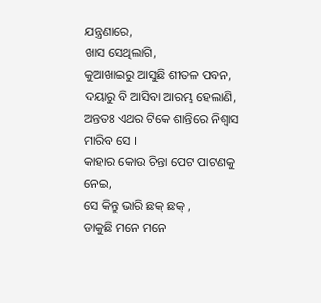ଯନ୍ତ୍ରଣାରେ,
ଖାସ ସେଥିଲାଗି,
କୁଆଖାଇରୁ ଆସୁଛି ଶୀତଳ ପବନ,
ଦୟାରୁ ବି ଆସିବା ଆରମ୍ଭ ହେଲାଣି,
ଅନ୍ତତଃ ଏଥର ଟିକେ ଶାନ୍ତିରେ ନିଶ୍ୱାସ ମାରିବ ସେ ।
କାହାର କୋଉ ଚିନ୍ତା ପେଟ ପାଟଣକୁ ନେଇ,
ସେ କିନ୍ତୁ ଭାରି ଛକ୍ ଛକ୍ ,
ଡାକୁଛି ମନେ ମନେ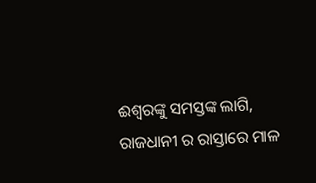ଈଶ୍ୱରଙ୍କୁ ସମସ୍ତଙ୍କ ଲାଗି,
ରାଜଧାନୀ ର ରାସ୍ତାରେ ମାଳ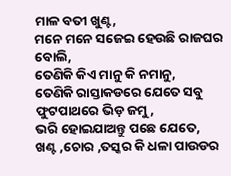ମାଳ ବତୀ ଖୁଣ୍ଟ,
ମନେ ମନେ ସଜେଇ ହେଉଛି ରାଜଘର ବୋଲି,
ତେଣିକି କିଏ ମାନୁ କି ନମାନୁ,
ତେଣିକି ରାସ୍ତାକଡରେ ଯେତେ ସବୁ ଫୁଟପାଥରେ ଭିଡ଼ ଜମୁ,
ଭରି ହୋଇଯାଅନ୍ତୁ ପଛେ ଯେତେ,
ଖଣ୍ଟ ,ଚୋର ,ତସ୍କର କି ଧଳା ପାଉଡର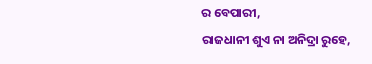ର ବେପାରୀ,
ରାଜଧାନୀ ଶୁଏ ନା ଅନିଦ୍ରା ରୁହେ,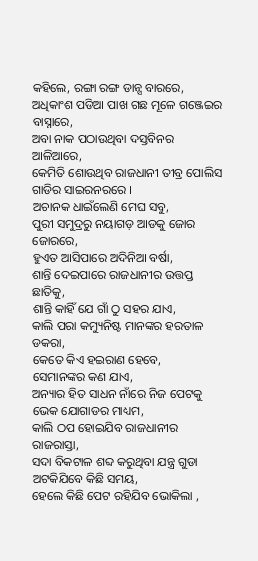କହିଲେ, ରଙ୍ଗା ରଙ୍ଗ ଡାନ୍ସ ବାରରେ,
ଅଧିକାଂଶ ପଡିଆ ପାଖ ଗଛ ମୂଳେ ଗଞ୍ଜେଇର ବାସ୍ନାରେ,
ଅବା ନାକ ପଠାଉଥିବା ଦସ୍ତବିନର ଆଳିଆରେ,
କେମିତି ଶୋଉଥିବ ରାଜଧାନୀ ତୀବ୍ର ପୋଲିସ ଗାଡିର ସାଇରନରରେ ।
ଅଚାନକ ଧାଇଁଲେଣି ମେଘ ସବୁ,
ପୁରୀ ସମୁଦ୍ରରୁ ନୟାଗଡ଼ ଆଡକୁ ଜୋର ଜୋରରେ,
ହୁଏତ ଆସିପାରେ ଅଦିନିଆ ବର୍ଷା,
ଶାନ୍ତି ଦେଇପାରେ ରାଜଧାନୀର ଉତ୍ତପ୍ତ ଛାତିକୁ,
ଶାନ୍ତି କାହିଁ ଯେ ଗାଁ ଠୁ ସହର ଯାଏ,
କାଲି ପରା କମ୍ୟୁନିଷ୍ଟ ମାନଙ୍କର ହରତାଳ ଡକରା,
କେତେ କିଏ ହଇରାଣ ହେବେ,
ସେମାନଙ୍କର କଣ ଯାଏ,
ଅନ୍ୟାର ହିତ ସାଧନ ନାଁରେ ନିଜ ପେଟକୁ ଭେକ ଯୋଗାଡର ମାଧ୍ୟମ,
କାଲି ଠପ ହୋଇଯିବ ରାଜଧାନୀର ରାଜରାସ୍ତା,
ସଦା ବିକଟାଳ ଶବ୍ଦ କରୁଥିବା ଯନ୍ତ୍ର ଗୁଡା ଅଟକିଯିବେ କିଛି ସମୟ,
ହେଲେ କିଛି ପେଟ ରହିଯିବ ଭୋକିଲା ,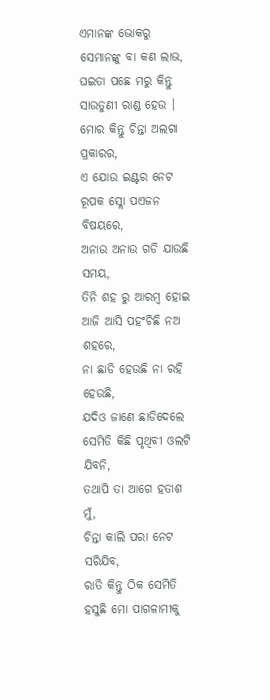ଏମାନଙ୍କ ଭୋକରୁ ସେମାନଙ୍କୁ ବା କଣ ଲାଭ,
ଘଇତା ପଛେ ମରୁ କିନ୍ତୁ ସାଉତୁଣୀ ରାଣ୍ଡ ହେଉ ।
ମୋର କିନ୍ତୁ ଚିନ୍ତା ଅଲଗା ପ୍ରକାରର,
ଏ ଯୋଉ ଇଣ୍ଟର ନେଟ ରୂପକ ସ୍ଲୋ ପଏଜନ ବିଷୟରେ,
ଅନାଉ ଅନାଉ ଗଡି ଯାଉଛି ସମୟ,
ତିନି ଶହ ରୁ ଆରମ୍ବ ହୋଇ ଆଜି ଆସି ପହଂଚିଛି ନଅ ଶହରେ,
ନା ଛାଡି ହେଉଛି ନା ରହି ହେଉଛି,
ଯଦିଓ ଜାଣେ ଛାଡିଦେଲେ ସେମିତି କିଛି ପୃଥିବୀ ଓଲଟି ଯିବନି,
ତଥାପି ତା ଆଗେ ହତାଶ ମୁଁ,
ଚିନ୍ତା କାଲି ପରା ନେଟ ସରିଯିବ,
ରାତି କିନ୍ତୁ ଠିକ ସେମିତି ହସୁଛି ମୋ ପାଗଳାମୀକୁ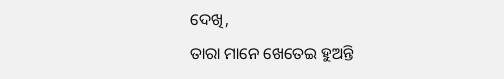ଦେଖି,
ତାରା ମାନେ ଖେତେଇ ହୁଅନ୍ତି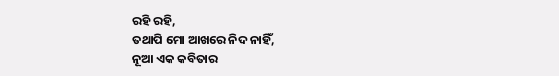ରହି ରହି,
ତଥାପି ମୋ ଆଖରେ ନିଦ ନାହିଁ,
ନୂଆ ଏକ କବିତାର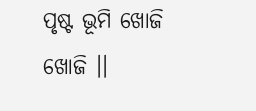ପୃଷ୍ଟ ଭୂମି ଖୋଜି ଖୋଜି ।।